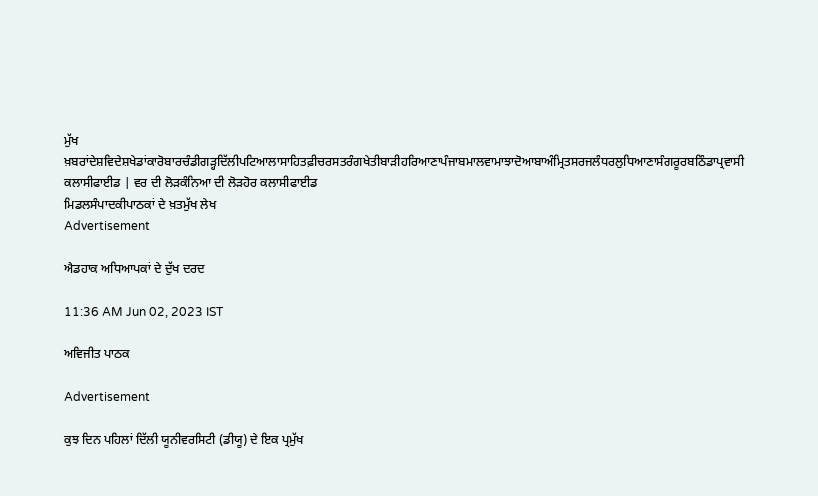ਮੁੱਖ ਖ਼ਬਰਾਂਦੇਸ਼ਵਿਦੇਸ਼ਖੇਡਾਂਕਾਰੋਬਾਰਚੰਡੀਗੜ੍ਹਦਿੱਲੀਪਟਿਆਲਾਸਾਹਿਤਫ਼ੀਚਰਸਤਰੰਗਖੇਤੀਬਾੜੀਹਰਿਆਣਾਪੰਜਾਬਮਾਲਵਾਮਾਝਾਦੋਆਬਾਅੰਮ੍ਰਿਤਸਰਜਲੰਧਰਲੁਧਿਆਣਾਸੰਗਰੂਰਬਠਿੰਡਾਪ੍ਰਵਾਸੀ
ਕਲਾਸੀਫਾਈਡ | ਵਰ ਦੀ ਲੋੜਕੰਨਿਆ ਦੀ ਲੋੜਹੋਰ ਕਲਾਸੀਫਾਈਡ
ਮਿਡਲਸੰਪਾਦਕੀਪਾਠਕਾਂ ਦੇ ਖ਼ਤਮੁੱਖ ਲੇਖ
Advertisement

ਐਡਹਾਕ ਅਧਿਆਪਕਾਂ ਦੇ ਦੁੱਖ ਦਰਦ

11:36 AM Jun 02, 2023 IST

ਅਵਿਜੀਤ ਪਾਠਕ

Advertisement

ਕੁਝ ਦਿਨ ਪਹਿਲਾਂ ਦਿੱਲੀ ਯੂਨੀਵਰਸਿਟੀ (ਡੀਯੂ) ਦੇ ਇਕ ਪ੍ਰਮੁੱਖ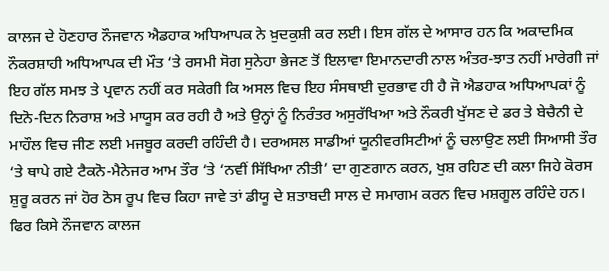ਕਾਲਜ ਦੇ ਹੋਣਹਾਰ ਨੌਜਵਾਨ ਐਡਹਾਕ ਅਧਿਆਪਕ ਨੇ ਖ਼ੁਦਕੁਸ਼ੀ ਕਰ ਲਈ। ਇਸ ਗੱਲ ਦੇ ਆਸਾਰ ਹਨ ਕਿ ਅਕਾਦਮਿਕ ਨੌਕਰਸ਼ਾਹੀ ਅਧਿਆਪਕ ਦੀ ਮੌਤ ‘ਤੇ ਰਸਮੀ ਸੋਗ ਸੁਨੇਹਾ ਭੇਜਣ ਤੋਂ ਇਲਾਵਾ ਇਮਾਨਦਾਰੀ ਨਾਲ ਅੰਤਰ-ਝਾਤ ਨਹੀਂ ਮਾਰੇਗੀ ਜਾਂ ਇਹ ਗੱਲ ਸਮਝ ਤੇ ਪ੍ਰਵਾਨ ਨਹੀਂ ਕਰ ਸਕੇਗੀ ਕਿ ਅਸਲ ਵਿਚ ਇਹ ਸੰਸਥਾਈ ਦੁਰਭਾਵ ਹੀ ਹੈ ਜੋ ਐਡਹਾਕ ਅਧਿਆਪਕਾਂ ਨੂੰ ਦਿਨੋ-ਦਿਨ ਨਿਰਾਸ਼ ਅਤੇ ਮਾਯੂਸ ਕਰ ਰਹੀ ਹੈ ਅਤੇ ਉਨ੍ਹਾਂ ਨੂੰ ਨਿਰੰਤਰ ਅਸੁਰੱਖਿਆ ਅਤੇ ਨੌਕਰੀ ਖੁੱਸਣ ਦੇ ਡਰ ਤੇ ਬੇਚੈਨੀ ਦੇ ਮਾਹੌਲ ਵਿਚ ਜੀਣ ਲਈ ਮਜਬੂਰ ਕਰਦੀ ਰਹਿੰਦੀ ਹੈ। ਦਰਅਸਲ ਸਾਡੀਆਂ ਯੂਨੀਵਰਸਿਟੀਆਂ ਨੂੰ ਚਲਾਉਣ ਲਈ ਸਿਆਸੀ ਤੌਰ ‘ਤੇ ਥਾਪੇ ਗਏ ਟੈਕਨੋ-ਮੈਨੇਜਰ ਆਮ ਤੌਰ ‘ਤੇ ‘ਨਵੀਂ ਸਿੱਖਿਆ ਨੀਤੀ’ ਦਾ ਗੁਣਗਾਨ ਕਰਨ, ਖੁਸ਼ ਰਹਿਣ ਦੀ ਕਲਾ ਜਿਹੇ ਕੋਰਸ ਸ਼ੁਰੂ ਕਰਨ ਜਾਂ ਹੋਰ ਠੋਸ ਰੂਪ ਵਿਚ ਕਿਹਾ ਜਾਵੇ ਤਾਂ ਡੀਯੂ ਦੇ ਸ਼ਤਾਬਦੀ ਸਾਲ ਦੇ ਸਮਾਗਮ ਕਰਨ ਵਿਚ ਮਸ਼ਗੂਲ ਰਹਿੰਦੇ ਹਨ। ਫਿਰ ਕਿਸੇ ਨੌਜਵਾਨ ਕਾਲਜ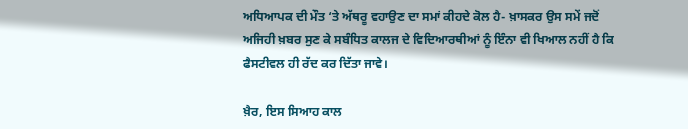ਅਧਿਆਪਕ ਦੀ ਮੌਤ ‘ਤੇ ਅੱਥਰੂ ਵਹਾਉਣ ਦਾ ਸਮਾਂ ਕੀਹਦੇ ਕੋਲ ਹੈ- ਖ਼ਾਸਕਰ ਉਸ ਸਮੇਂ ਜਦੋਂ ਅਜਿਹੀ ਖ਼ਬਰ ਸੁਣ ਕੇ ਸਬੰਧਿਤ ਕਾਲਜ ਦੇ ਵਿਦਿਆਰਥੀਆਂ ਨੂੰ ਇੰਨਾ ਵੀ ਖਿਆਲ ਨਹੀਂ ਹੈ ਕਿ ਫੈਸਟੀਵਲ ਹੀ ਰੱਦ ਕਰ ਦਿੱਤਾ ਜਾਵੇ।

ਖ਼ੈਰ, ਇਸ ਸਿਆਹ ਕਾਲ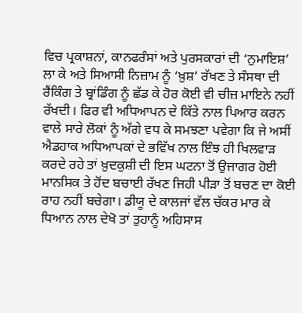ਵਿਚ ਪ੍ਰਕਾਸ਼ਨਾਂ, ਕਾਨਫਰੰਸਾਂ ਅਤੇ ਪੁਰਸਕਾਰਾਂ ਦੀ ‘ਨੁਮਾਇਸ਼’ ਲਾ ਕੇ ਅਤੇ ਸਿਆਸੀ ਨਿਜ਼ਾਮ ਨੂੰ ‘ਖ਼ੁਸ਼’ ਰੱਖਣ ਤੇ ਸੰਸਥਾ ਦੀ ਰੈਂਕਿੰਗ ਤੇ ਬ੍ਰਾਂਡਿੰਗ ਨੂੰ ਛੱਡ ਕੇ ਹੋਰ ਕੋਈ ਵੀ ਚੀਜ਼ ਮਾਇਨੇ ਨਹੀਂ ਰੱਖਦੀ। ਫਿਰ ਵੀ ਅਧਿਆਪਨ ਦੇ ਕਿੱਤੇ ਨਾਲ ਪਿਆਰ ਕਰਨ ਵਾਲੇ ਸਾਰੇ ਲੋਕਾਂ ਨੂੰ ਅੱਗੇ ਵਧ ਕੇ ਸਮਝਣਾ ਪਵੇਗਾ ਕਿ ਜੇ ਅਸੀਂ ਐਡਹਾਕ ਅਧਿਆਪਕਾਂ ਦੇ ਭਵਿੱਖ ਨਾਲ ਇੰਝ ਹੀ ਖਿਲਵਾੜ ਕਰਦੇ ਰਹੇ ਤਾਂ ਖ਼ੁਦਕੁਸ਼ੀ ਦੀ ਇਸ ਘਟਨਾ ਤੋਂ ਉਜਾਗਰ ਹੋਈ ਮਾਨਸਿਕ ਤੇ ਹੋਂਦ ਬਚਾਈ ਰੱਖਣ ਜਿਹੀ ਪੀੜਾ ਤੋਂ ਬਚਣ ਦਾ ਕੋਈ ਰਾਹ ਨਹੀਂ ਬਚੇਗਾ। ਡੀਯੂ ਦੇ ਕਾਲਜਾਂ ਵੱਲ ਚੱਕਰ ਮਾਰ ਕੇ ਧਿਆਨ ਨਾਲ ਦੇਖੋ ਤਾਂ ਤੁਹਾਨੂੰ ਅਹਿਸਾਸ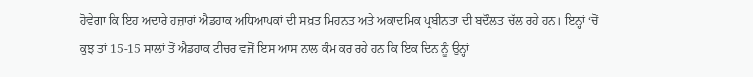ਹੋਵੇਗਾ ਕਿ ਇਹ ਅਦਾਰੇ ਹਜ਼ਾਰਾਂ ਐਡਹਾਕ ਅਧਿਆਪਕਾਂ ਦੀ ਸਖ਼ਤ ਮਿਹਨਤ ਅਤੇ ਅਕਾਦਮਿਕ ਪ੍ਰਬੀਨਤਾ ਦੀ ਬਦੌਲਤ ਚੱਲ ਰਹੇ ਹਨ। ਇਨ੍ਹਾਂ ‘ਚੋਂ ਕੁਝ ਤਾਂ 15-15 ਸਾਲਾਂ ਤੋਂ ਐਡਹਾਕ ਟੀਚਰ ਵਜੋਂ ਇਸ ਆਸ ਨਾਲ ਕੰਮ ਕਰ ਰਹੇ ਹਨ ਕਿ ਇਕ ਦਿਨ ਨੂੰ ਉਨ੍ਹਾਂ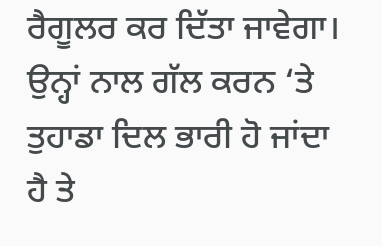ਰੈਗੂਲਰ ਕਰ ਦਿੱਤਾ ਜਾਵੇਗਾ। ਉਨ੍ਹਾਂ ਨਾਲ ਗੱਲ ਕਰਨ ‘ਤੇ ਤੁਹਾਡਾ ਦਿਲ ਭਾਰੀ ਹੋ ਜਾਂਦਾ ਹੈ ਤੇ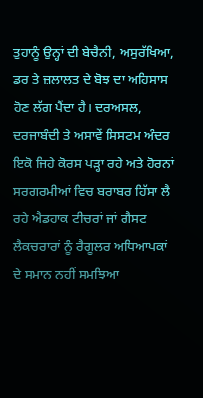ਤੁਹਾਨੂੰ ਉਨ੍ਹਾਂ ਦੀ ਬੇਚੈਨੀ, ਅਸੁਰੱਖਿਆ, ਡਰ ਤੇ ਜ਼ਲਾਲਤ ਦੇ ਬੋਝ ਦਾ ਅਹਿਸਾਸ ਹੋਣ ਲੱਗ ਪੈਂਦਾ ਹੈ। ਦਰਅਸਲ, ਦਰਜਾਬੰਦੀ ਤੇ ਅਸਾਵੇਂ ਸਿਸਟਮ ਅੰਦਰ ਇਕੋ ਜਿਹੇ ਕੋਰਸ ਪੜ੍ਹਾ ਰਹੇ ਅਤੇ ਹੋਰਨਾਂ ਸਰਗਰਮੀਆਂ ਵਿਚ ਬਰਾਬਰ ਹਿੱਸਾ ਲੈ ਰਹੇ ਐਡਹਾਕ ਟੀਚਰਾਂ ਜਾਂ ਗੈਸਟ ਲੈਕਚਰਾਰਾਂ ਨੂੰ ਰੈਗੂਲਰ ਅਧਿਆਪਕਾਂ ਦੇ ਸਮਾਨ ਨਹੀਂ ਸਮਝਿਆ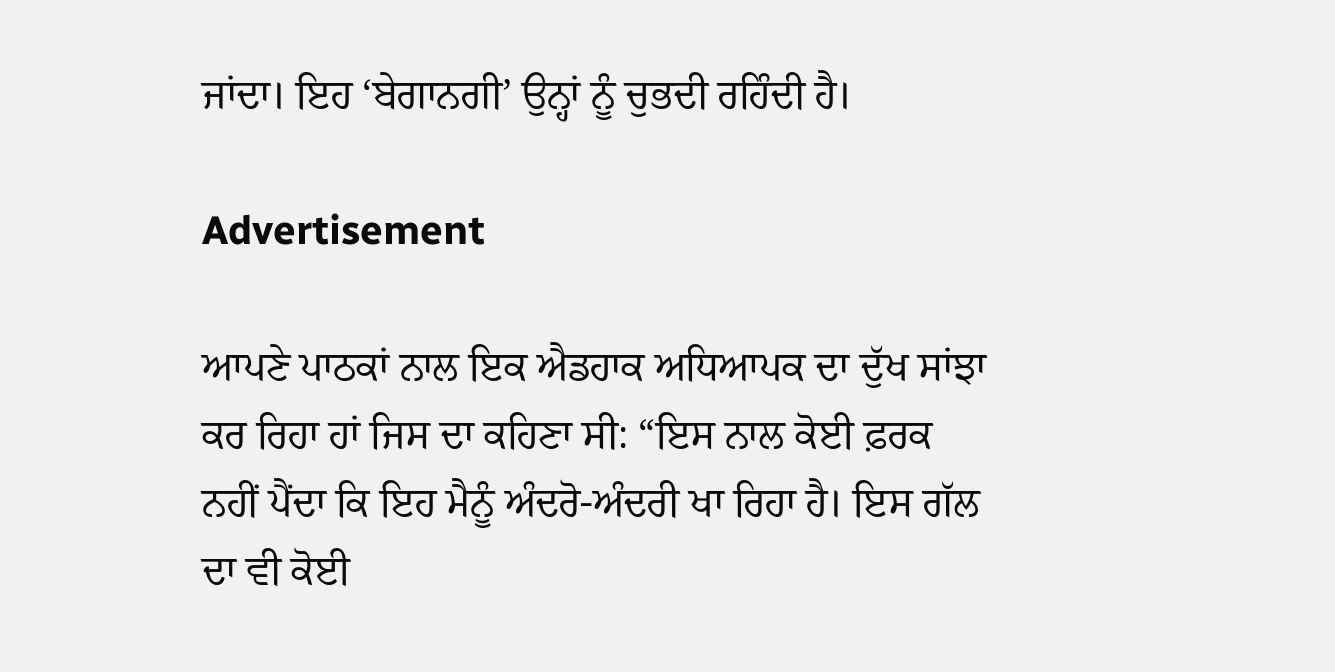ਜਾਂਦਾ। ਇਹ ‘ਬੇਗਾਨਗੀ’ ਉਨ੍ਹਾਂ ਨੂੰ ਚੁਭਦੀ ਰਹਿੰਦੀ ਹੈ।

Advertisement

ਆਪਣੇ ਪਾਠਕਾਂ ਨਾਲ ਇਕ ਐਡਹਾਕ ਅਧਿਆਪਕ ਦਾ ਦੁੱਖ ਸਾਂਝਾ ਕਰ ਰਿਹਾ ਹਾਂ ਜਿਸ ਦਾ ਕਹਿਣਾ ਸੀ: “ਇਸ ਨਾਲ ਕੋਈ ਫ਼ਰਕ ਨਹੀਂ ਪੈਂਦਾ ਕਿ ਇਹ ਮੈਨੂੰ ਅੰਦਰੋ-ਅੰਦਰੀ ਖਾ ਰਿਹਾ ਹੈ। ਇਸ ਗੱਲ ਦਾ ਵੀ ਕੋਈ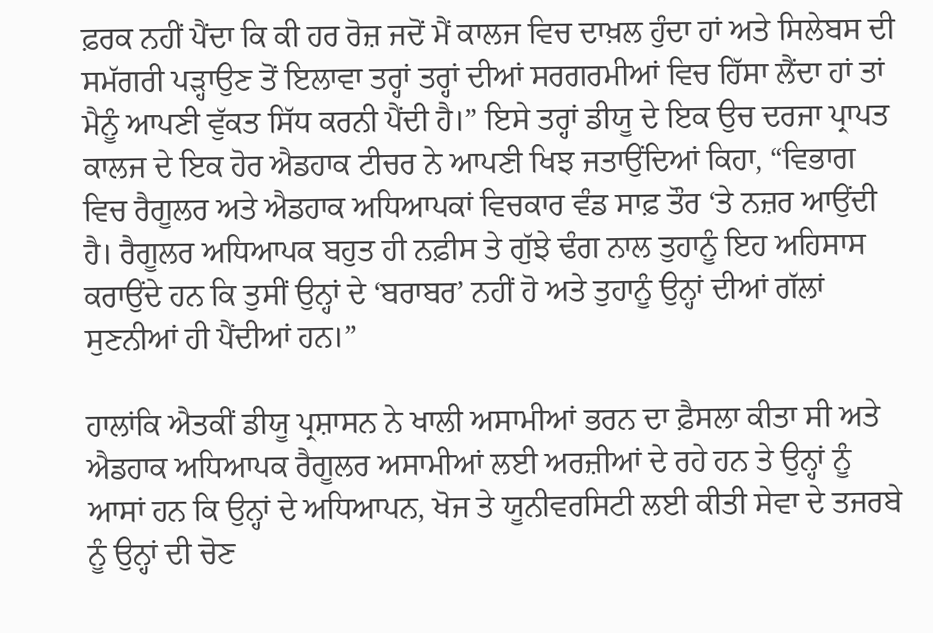ਫ਼ਰਕ ਨਹੀਂ ਪੈਂਦਾ ਕਿ ਕੀ ਹਰ ਰੋਜ਼ ਜਦੋਂ ਮੈਂ ਕਾਲਜ ਵਿਚ ਦਾਖ਼ਲ ਹੁੰਦਾ ਹਾਂ ਅਤੇ ਸਿਲੇਬਸ ਦੀ ਸਮੱਗਰੀ ਪੜ੍ਹਾਉਣ ਤੋਂ ਇਲਾਵਾ ਤਰ੍ਹਾਂ ਤਰ੍ਹਾਂ ਦੀਆਂ ਸਰਗਰਮੀਆਂ ਵਿਚ ਹਿੱਸਾ ਲੈਂਦਾ ਹਾਂ ਤਾਂ ਮੈਨੂੰ ਆਪਣੀ ਵੁੱਕਤ ਸਿੱਧ ਕਰਨੀ ਪੈਂਦੀ ਹੈ।” ਇਸੇ ਤਰ੍ਹਾਂ ਡੀਯੂ ਦੇ ਇਕ ਉਚ ਦਰਜਾ ਪ੍ਰਾਪਤ ਕਾਲਜ ਦੇ ਇਕ ਹੋਰ ਐਡਹਾਕ ਟੀਚਰ ਨੇ ਆਪਣੀ ਖਿਝ ਜਤਾਉਂਦਿਆਂ ਕਿਹਾ, “ਵਿਭਾਗ ਵਿਚ ਰੈਗੂਲਰ ਅਤੇ ਐਡਹਾਕ ਅਧਿਆਪਕਾਂ ਵਿਚਕਾਰ ਵੰਡ ਸਾਫ਼ ਤੌਰ ‘ਤੇ ਨਜ਼ਰ ਆਉਂਦੀ ਹੈ। ਰੈਗੂਲਰ ਅਧਿਆਪਕ ਬਹੁਤ ਹੀ ਨਫ਼ੀਸ ਤੇ ਗੁੱਝੇ ਢੰਗ ਨਾਲ ਤੁਹਾਨੂੰ ਇਹ ਅਹਿਸਾਸ ਕਰਾਉਂਦੇ ਹਨ ਕਿ ਤੁਸੀਂ ਉਨ੍ਹਾਂ ਦੇ ‘ਬਰਾਬਰ’ ਨਹੀਂ ਹੋ ਅਤੇ ਤੁਹਾਨੂੰ ਉਨ੍ਹਾਂ ਦੀਆਂ ਗੱਲਾਂ ਸੁਣਨੀਆਂ ਹੀ ਪੈਂਦੀਆਂ ਹਨ।”

ਹਾਲਾਂਕਿ ਐਤਕੀਂ ਡੀਯੂ ਪ੍ਰਸ਼ਾਸਨ ਨੇ ਖਾਲੀ ਅਸਾਮੀਆਂ ਭਰਨ ਦਾ ਫ਼ੈਸਲਾ ਕੀਤਾ ਸੀ ਅਤੇ ਐਡਹਾਕ ਅਧਿਆਪਕ ਰੈਗੂਲਰ ਅਸਾਮੀਆਂ ਲਈ ਅਰਜ਼ੀਆਂ ਦੇ ਰਹੇ ਹਨ ਤੇ ਉਨ੍ਹਾਂ ਨੂੰ ਆਸਾਂ ਹਨ ਕਿ ਉਨ੍ਹਾਂ ਦੇ ਅਧਿਆਪਨ, ਖੋਜ ਤੇ ਯੂਨੀਵਰਸਿਟੀ ਲਈ ਕੀਤੀ ਸੇਵਾ ਦੇ ਤਜਰਬੇ ਨੂੰ ਉਨ੍ਹਾਂ ਦੀ ਚੋਣ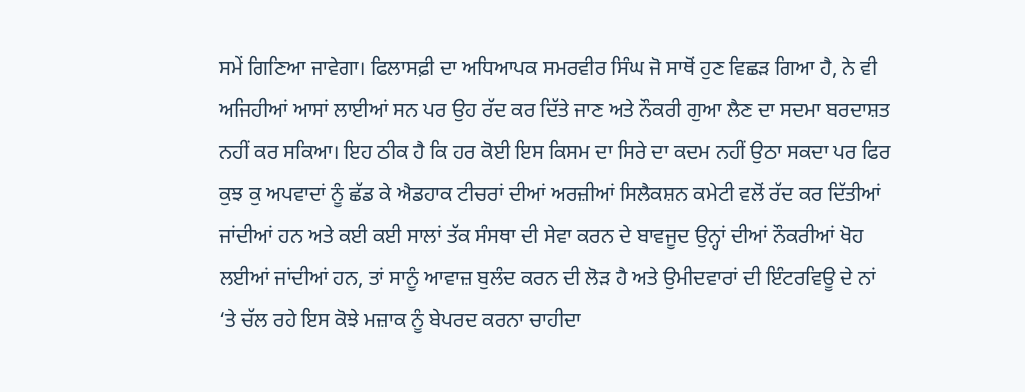ਸਮੇਂ ਗਿਣਿਆ ਜਾਵੇਗਾ। ਫਿਲਾਸਫ਼ੀ ਦਾ ਅਧਿਆਪਕ ਸਮਰਵੀਰ ਸਿੰਘ ਜੋ ਸਾਥੋਂ ਹੁਣ ਵਿਛੜ ਗਿਆ ਹੈ, ਨੇ ਵੀ ਅਜਿਹੀਆਂ ਆਸਾਂ ਲਾਈਆਂ ਸਨ ਪਰ ਉਹ ਰੱਦ ਕਰ ਦਿੱਤੇ ਜਾਣ ਅਤੇ ਨੌਕਰੀ ਗੁਆ ਲੈਣ ਦਾ ਸਦਮਾ ਬਰਦਾਸ਼ਤ ਨਹੀਂ ਕਰ ਸਕਿਆ। ਇਹ ਠੀਕ ਹੈ ਕਿ ਹਰ ਕੋਈ ਇਸ ਕਿਸਮ ਦਾ ਸਿਰੇ ਦਾ ਕਦਮ ਨਹੀਂ ਉਠਾ ਸਕਦਾ ਪਰ ਫਿਰ ਕੁਝ ਕੁ ਅਪਵਾਦਾਂ ਨੂੰ ਛੱਡ ਕੇ ਐਡਹਾਕ ਟੀਚਰਾਂ ਦੀਆਂ ਅਰਜ਼ੀਆਂ ਸਿਲੈਕਸ਼ਨ ਕਮੇਟੀ ਵਲੋਂ ਰੱਦ ਕਰ ਦਿੱਤੀਆਂ ਜਾਂਦੀਆਂ ਹਨ ਅਤੇ ਕਈ ਕਈ ਸਾਲਾਂ ਤੱਕ ਸੰਸਥਾ ਦੀ ਸੇਵਾ ਕਰਨ ਦੇ ਬਾਵਜੂਦ ਉਨ੍ਹਾਂ ਦੀਆਂ ਨੌਕਰੀਆਂ ਖੋਹ ਲਈਆਂ ਜਾਂਦੀਆਂ ਹਨ, ਤਾਂ ਸਾਨੂੰ ਆਵਾਜ਼ ਬੁਲੰਦ ਕਰਨ ਦੀ ਲੋੜ ਹੈ ਅਤੇ ਉਮੀਦਵਾਰਾਂ ਦੀ ਇੰਟਰਵਿਊ ਦੇ ਨਾਂ ‘ਤੇ ਚੱਲ ਰਹੇ ਇਸ ਕੋਝੇ ਮਜ਼ਾਕ ਨੂੰ ਬੇਪਰਦ ਕਰਨਾ ਚਾਹੀਦਾ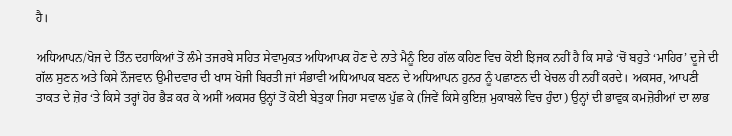ਹੈ।

ਅਧਿਆਪਨ/ਖੋਜ ਦੇ ਤਿੰਨ ਦਹਾਕਿਆਂ ਤੋਂ ਲੰਮੇ ਤਜਰਬੇ ਸਹਿਤ ਸੇਵਾਮੁਕਤ ਅਧਿਆਪਕ ਹੋਣ ਦੇ ਨਾਤੇ ਮੈਨੂੰ ਇਹ ਗੱਲ ਕਹਿਣ ਵਿਚ ਕੋਈ ਝਿਜਕ ਨਹੀਂ ਹੈ ਕਿ ਸਾਡੇ ‘ਚੋਂ ਬਹੁਤੇ ‘ਮਾਹਿਰ’ ਦੂਜੇ ਦੀ ਗੱਲ ਸੁਣਨ ਅਤੇ ਕਿਸੇ ਨੌਜਵਾਨ ਉਮੀਦਵਾਰ ਦੀ ਖਾਸ ਖੋਜੀ ਬਿਰਤੀ ਜਾਂ ਸੰਭਾਵੀ ਅਧਿਆਪਕ ਬਣਨ ਦੇ ਅਧਿਆਪਨ ਹੁਨਰ ਨੂੰ ਪਛਾਣਨ ਦੀ ਖੇਚਲ ਹੀ ਨਹੀਂ ਕਰਦੇ। ਅਕਸਰ, ਆਪਣੀ ਤਾਕਤ ਦੇ ਜ਼ੋਰ ‘ਤੇ ਕਿਸੇ ਤਰ੍ਹਾਂ ਹੋਰ ਭੈੜ ਕਰ ਕੇ ਅਸੀਂ ਅਕਸਰ ਉਨ੍ਹਾਂ ਤੋਂ ਕੋਈ ਬੇਤੁਕਾ ਜਿਹਾ ਸਵਾਲ ਪੁੱਛ ਕੇ (ਜਿਵੇਂ ਕਿਸੇ ਕੁਇਜ਼ ਮੁਕਾਬਲੇ ਵਿਚ ਹੁੰਦਾ) ਉਨ੍ਹਾਂ ਦੀ ਭਾਵੁਕ ਕਮਜ਼ੋਰੀਆਂ ਦਾ ਲਾਭ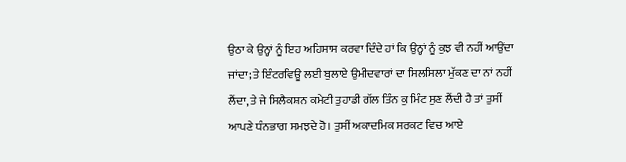ਉਠਾ ਕੇ ਉਨ੍ਹਾਂ ਨੂੰ ਇਹ ਅਹਿਸਾਸ ਕਰਵਾ ਦਿੰਦੇ ਹਾਂ ਕਿ ਉਨ੍ਹਾਂ ਨੂੰ ਕੁਝ ਵੀ ਨਹੀਂ ਆਉਂਦਾ ਜਾਂਦਾ; ਤੇ ਇੰਟਰਵਿਊ ਲਈ ਬੁਲਾਏ ਉਮੀਦਵਾਰਾਂ ਦਾ ਸਿਲਸਿਲਾ ਮੁੱਕਣ ਦਾ ਨਾਂ ਨਹੀਂ ਲੈਂਦਾ, ਤੇ ਜੇ ਸਿਲੈਕਸ਼ਨ ਕਮੇਟੀ ਤੁਹਾਡੀ ਗੱਲ ਤਿੰਨ ਕੁ ਮਿੰਟ ਸੁਣ ਲੈਂਦੀ ਹੈ ਤਾਂ ਤੁਸੀਂ ਆਪਣੇ ਧੰਨਭਾਗ ਸਮਝਦੇ ਹੋ। ਤੁਸੀਂ ਅਕਾਦਮਿਕ ਸਰਕਟ ਵਿਚ ਆਏ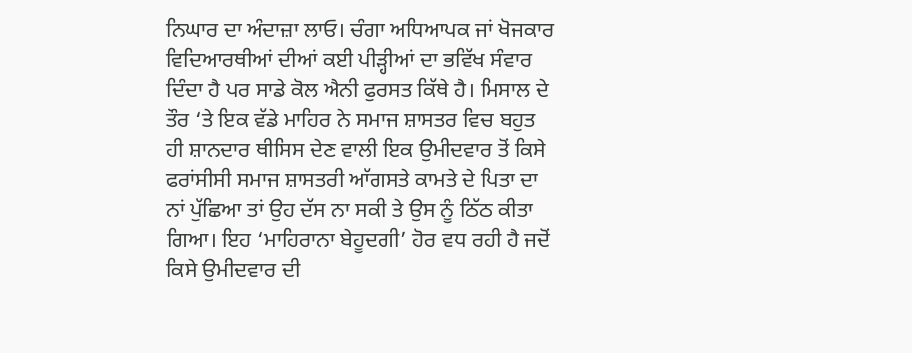ਨਿਘਾਰ ਦਾ ਅੰਦਾਜ਼ਾ ਲਾਓ। ਚੰਗਾ ਅਧਿਆਪਕ ਜਾਂ ਖੋਜਕਾਰ ਵਿਦਿਆਰਥੀਆਂ ਦੀਆਂ ਕਈ ਪੀੜ੍ਹੀਆਂ ਦਾ ਭਵਿੱਖ ਸੰਵਾਰ ਦਿੰਦਾ ਹੈ ਪਰ ਸਾਡੇ ਕੋਲ ਐਨੀ ਫੁਰਸਤ ਕਿੱਥੇ ਹੈ। ਮਿਸਾਲ ਦੇ ਤੌਰ ‘ਤੇ ਇਕ ਵੱਡੇ ਮਾਹਿਰ ਨੇ ਸਮਾਜ ਸ਼ਾਸਤਰ ਵਿਚ ਬਹੁਤ ਹੀ ਸ਼ਾਨਦਾਰ ਥੀਸਿਸ ਦੇਣ ਵਾਲੀ ਇਕ ਉਮੀਦਵਾਰ ਤੋਂ ਕਿਸੇ ਫਰਾਂਸੀਸੀ ਸਮਾਜ ਸ਼ਾਸਤਰੀ ਆੱਗਸਤੇ ਕਾਮਤੇ ਦੇ ਪਿਤਾ ਦਾ ਨਾਂ ਪੁੱਛਿਆ ਤਾਂ ਉਹ ਦੱਸ ਨਾ ਸਕੀ ਤੇ ਉਸ ਨੂੰ ਠਿੱਠ ਕੀਤਾ ਗਿਆ। ਇਹ ‘ਮਾਹਿਰਾਨਾ ਬੇਹੂਦਗੀ’ ਹੋਰ ਵਧ ਰਹੀ ਹੈ ਜਦੋਂ ਕਿਸੇ ਉਮੀਦਵਾਰ ਦੀ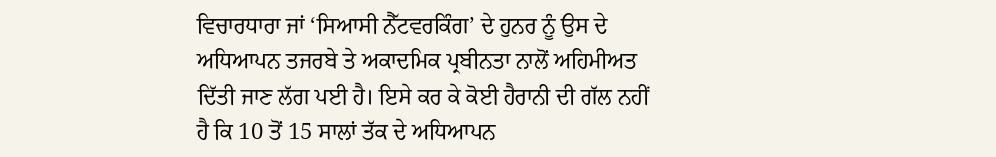ਵਿਚਾਰਧਾਰਾ ਜਾਂ ‘ਸਿਆਸੀ ਨੈੱਟਵਰਕਿੰਗ’ ਦੇ ਹੁਨਰ ਨੂੰ ਉਸ ਦੇ ਅਧਿਆਪਨ ਤਜਰਬੇ ਤੇ ਅਕਾਦਮਿਕ ਪ੍ਰਬੀਨਤਾ ਨਾਲੋਂ ਅਹਿਮੀਅਤ ਦਿੱਤੀ ਜਾਣ ਲੱਗ ਪਈ ਹੈ। ਇਸੇ ਕਰ ਕੇ ਕੋਈ ਹੈਰਾਨੀ ਦੀ ਗੱਲ ਨਹੀਂ ਹੈ ਕਿ 10 ਤੋਂ 15 ਸਾਲਾਂ ਤੱਕ ਦੇ ਅਧਿਆਪਨ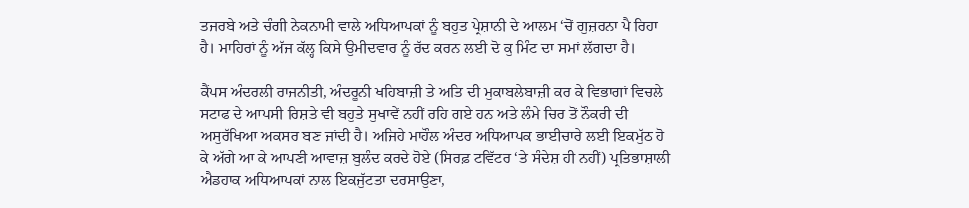ਤਜਰਬੇ ਅਤੇ ਚੰਗੀ ਨੇਕਨਾਮੀ ਵਾਲੇ ਅਧਿਆਪਕਾਂ ਨੂੰ ਬਹੁਤ ਪ੍ਰੇਸ਼ਾਨੀ ਦੇ ਆਲਮ ‘ਚੋਂ ਗੁਜ਼ਰਨਾ ਪੈ ਰਿਹਾ ਹੈ। ਮਾਹਿਰਾਂ ਨੂੰ ਅੱਜ ਕੱਲ੍ਹ ਕਿਸੇ ਉਮੀਦਵਾਰ ਨੂੰ ਰੱਦ ਕਰਨ ਲਈ ਦੋ ਕੁ ਮਿੰਟ ਦਾ ਸਮਾਂ ਲੱਗਦਾ ਹੈ।

ਕੈਂਪਸ ਅੰਦਰਲੀ ਰਾਜਨੀਤੀ, ਅੰਦਰੂਨੀ ਖਹਿਬਾਜ਼ੀ ਤੇ ਅਤਿ ਦੀ ਮੁਕਾਬਲੇਬਾਜ਼ੀ ਕਰ ਕੇ ਵਿਭਾਗਾਂ ਵਿਚਲੇ ਸਟਾਫ ਦੇ ਆਪਸੀ ਰਿਸ਼ਤੇ ਵੀ ਬਹੁਤੇ ਸੁਖਾਵੇਂ ਨਹੀਂ ਰਹਿ ਗਏ ਹਨ ਅਤੇ ਲੰਮੇ ਚਿਰ ਤੋਂ ਨੌਕਰੀ ਦੀ ਅਸੁਰੱਖਿਆ ਅਕਸਰ ਬਣ ਜਾਂਦੀ ਹੈ। ਅਜਿਹੇ ਮਾਹੌਲ ਅੰਦਰ ਅਧਿਆਪਕ ਭਾਈਚਾਰੇ ਲਈ ਇਕਮੁੱਠ ਹੋ ਕੇ ਅੱਗੇ ਆ ਕੇ ਆਪਣੀ ਆਵਾਜ਼ ਬੁਲੰਦ ਕਰਦੇ ਹੋਏ (ਸਿਰਫ਼ ਟਵਿੱਟਰ ‘ਤੇ ਸੰਦੇਸ਼ ਹੀ ਨਹੀਂ) ਪ੍ਰਤਿਭਾਸ਼ਾਲੀ ਐਡਹਾਕ ਅਧਿਆਪਕਾਂ ਨਾਲ ਇਕਜੁੱਟਤਾ ਦਰਸਾਉਣਾ,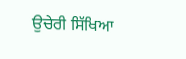ਉਚੇਰੀ ਸਿੱਖਿਆ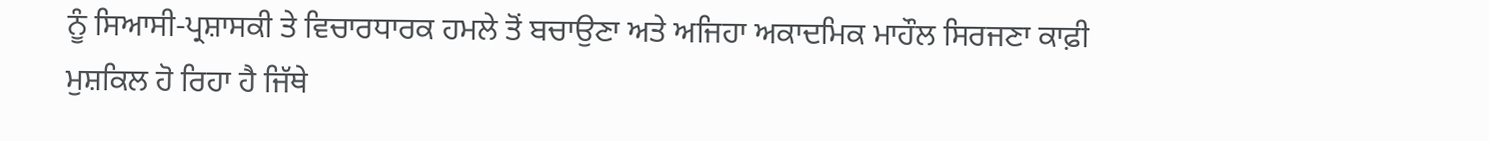ਨੂੰ ਸਿਆਸੀ-ਪ੍ਰਸ਼ਾਸਕੀ ਤੇ ਵਿਚਾਰਧਾਰਕ ਹਮਲੇ ਤੋਂ ਬਚਾਉਣਾ ਅਤੇ ਅਜਿਹਾ ਅਕਾਦਮਿਕ ਮਾਹੌਲ ਸਿਰਜਣਾ ਕਾਫ਼ੀ ਮੁਸ਼ਕਿਲ ਹੋ ਰਿਹਾ ਹੈ ਜਿੱਥੇ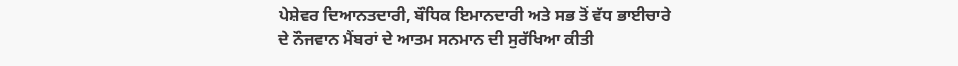ਪੇਸ਼ੇਵਰ ਦਿਆਨਤਦਾਰੀ, ਬੌਧਿਕ ਇਮਾਨਦਾਰੀ ਅਤੇ ਸਭ ਤੋਂ ਵੱਧ ਭਾਈਚਾਰੇ ਦੇ ਨੌਜਵਾਨ ਮੈਂਬਰਾਂ ਦੇ ਆਤਮ ਸਨਮਾਨ ਦੀ ਸੁਰੱਖਿਆ ਕੀਤੀ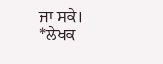ਜਾ ਸਕੇ।
*ਲੇਖਕ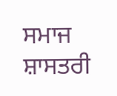ਸਮਾਜ ਸ਼ਾਸਤਰੀ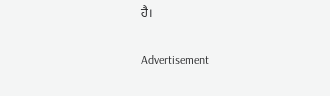ਹੈ।

Advertisement